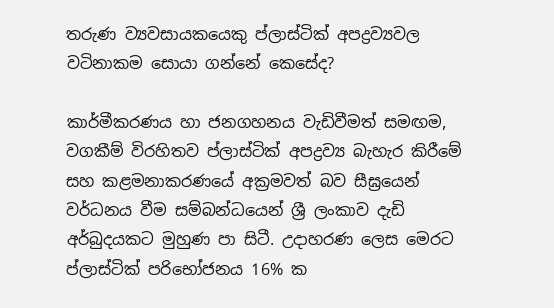තරුණ ව්‍යවසායකයෙකු ප්ලාස්ටික් අපද්‍රව්‍යවල වටිනාකම සොයා ගන්නේ කෙසේද?

කාර්මීකරණය හා ජනගහනය වැඩිවීමත් සමඟම, වගකීම් විරහිතව ප්ලාස්ටික් අපද්‍රව්‍ය බැහැර කිරීමේ සහ කළමනාකරණයේ අක්‍රමවත් බව සීඝ්‍රයෙන් වර්ධනය වීම සම්බන්ධයෙන් ශ්‍රී ලංකාව දැඩි අර්බුදයකට මුහුණ පා සිටී. උදාහරණ ලෙස මෙරට ප්ලාස්ටික් පරිභෝජනය 16% ක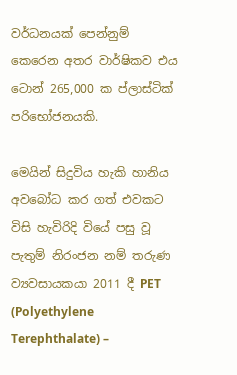වර්ධනයක් පෙන්නුම් කෙරෙන අතර වාර්ෂිකව එය ටොන් 265,000 ක ප්ලාස්ටික් පරිභෝජනයකි.

මෙයින් සිදුවිය හැකි හානිය අවබෝධ කර ගත් එවකට විසි හැවිරිදි වියේ පසු වූ පැතුම් නිරංජන නම් තරුණ ව්‍යවසායකයා 2011 දී PET (Polyethylene Terephthalate) –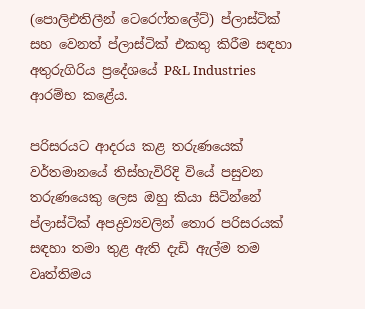(පොලිඑතිලීන් ටෙරෙෆ්තලේට්) ප්ලාස්ටික් සහ වෙනත් ප්ලාස්ටික් එකතු කිරීම සඳහා අතුරුගිරිය ප්‍රදේශයේ P&L Industries ආරම්භ කළේය.

පරිසරයට ආදරය කළ තරුණයෙක්
වර්තමානයේ තිස්හැවිරිදි වියේ පසුවන තරුණයෙකු ලෙස ඔහු කියා සිටින්නේ ප්ලාස්ටික් අපද්‍රව්‍යවලින් තොර පරිසරයක් සඳහා තමා තුළ ඇති දැඩි ඇල්ම තම වෘත්තිමය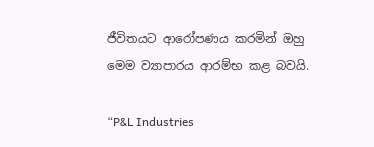ජීවිතයට ආරෝපණය කරමින් ඔහු මෙම ව්‍යාපාරය ආරම්භ කළ බවයි.

“P&L Industries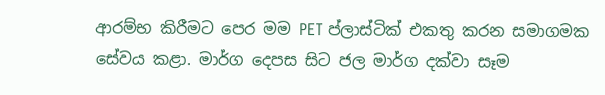ආරම්භ කිරීමට පෙර මම PET ප්ලාස්ටික් එකතු කරන සමාගමක සේවය කළා. මාර්ග දෙපස සිට ජල මාර්ග දක්වා සෑම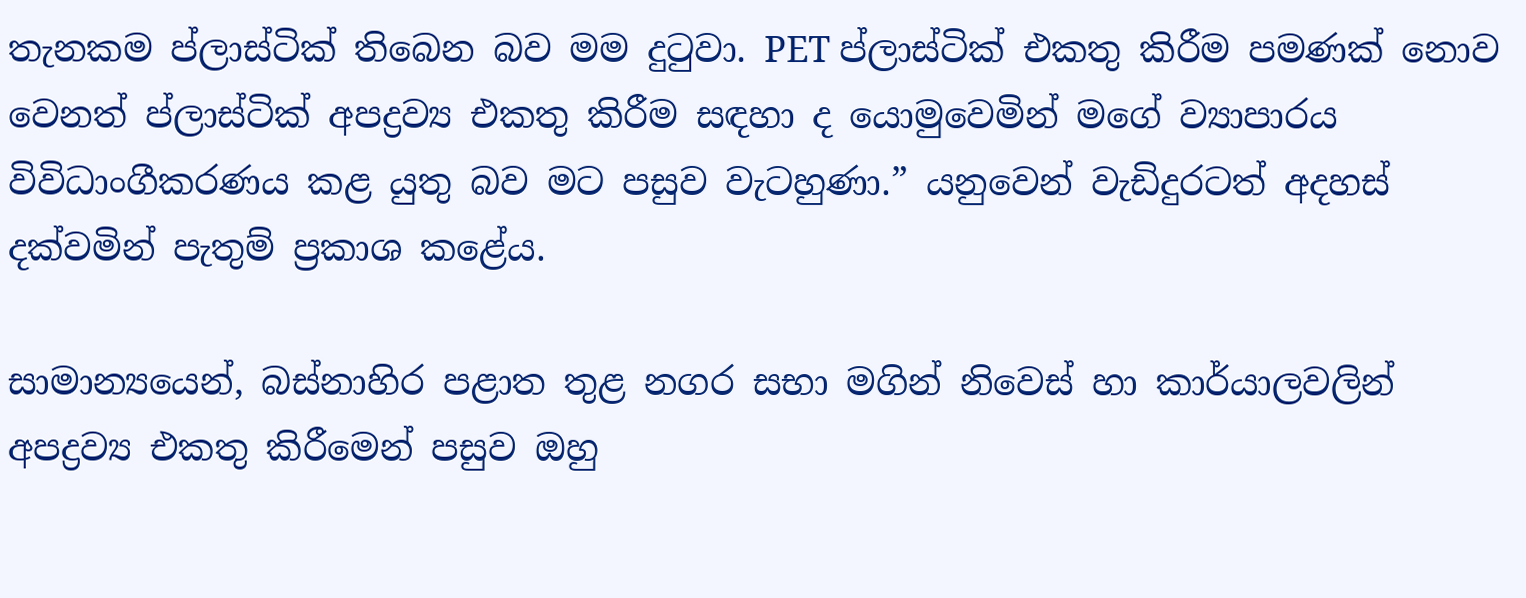තැනකම ප්ලාස්ටික් තිබෙන බව මම දුටුවා. PET ප්ලාස්ටික් එකතු කිරීම පමණක් නොව වෙනත් ප්ලාස්ටික් අපද්‍රව්‍ය එකතු කිරීම සඳහා ද යොමුවෙමින් මගේ ව්‍යාපාරය විවිධාංගීකරණය කළ යුතු බව මට පසුව වැටහුණා.” යනුවෙන් වැඩිදුරටත් අදහස් දක්වමින් පැතුම් ප්‍රකාශ කළේය.

සාමාන්‍යයෙන්, බස්නාහිර පළාත තුළ නගර සභා මගින් නිවෙස් හා කාර්යාලවලින්  අපද්‍රව්‍ය එකතු කිරීමෙන් පසුව ඔහු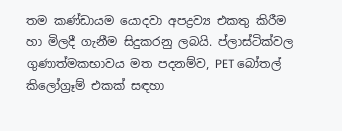තම කණ්ඩායම යොදවා අපද්‍රව්‍ය එකතු කිරීම හා මිලදී ගැනීම සිදුකරනු ලබයි. ප්ලාස්ටික්වල ගුණාත්මකභාවය මත පදනම්ව, PET බෝතල්  කිලෝග්‍රෑම් එකක් සඳහා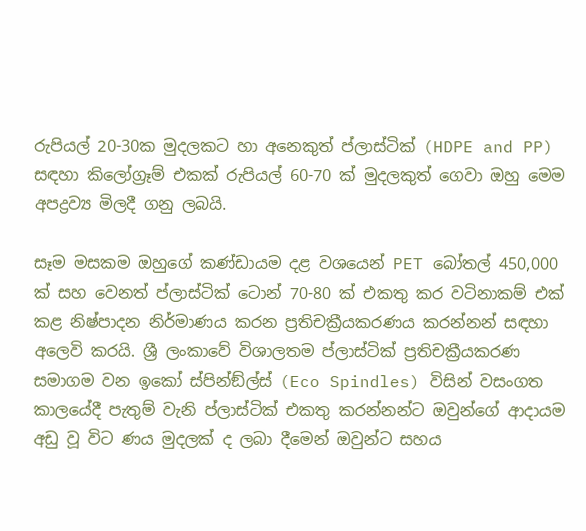රුපියල් 20-30ක මුදලකට හා අනෙකුත් ප්ලාස්ටික් (HDPE and PP) සඳහා කිලෝග්‍රෑම් එකක් රුපියල් 60-70 ක් මුදලකුත් ගෙවා ඔහු මෙම අපද්‍රව්‍ය මිලදී ගනු ලබයි.

සෑම මසකම ඔහුගේ කණ්ඩායම දළ වශයෙන් PET බෝතල් 450,000 ක් සහ වෙනත් ප්ලාස්ටික් ටොන් 70-80 ක් එකතු කර වටිනාකම් එක් කළ නිෂ්පාදන නිර්මාණය කරන ප්‍රතිචක්‍රීයකරණය කරන්නන් සඳහා අලෙවි කරයි. ශ්‍රී ලංකාවේ විශාලතම ප්ලාස්ටික් ප්‍රතිචක්‍රීයකරණ සමාගම වන ඉකෝ ස්පින්ඞ්ල්ස් (Eco Spindles) විසින් වසංගත කාලයේදී පැතුම් වැනි ප්ලාස්ටික් එකතු කරන්නන්ට ඔවුන්ගේ ආදායම අඩු වූ විට ණය මුදලක් ද ලබා දීමෙන් ඔවුන්ට සහය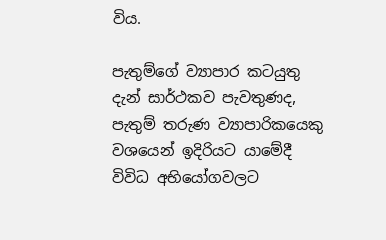විය.

පැතුම්ගේ ව්‍යාපාර කටයුතු දැන් සාර්ථකව පැවතුණද, පැතුම් තරුණ ව්‍යාපාරිකයෙකු වශයෙන් ඉදිරියට යාමේදී විවිධ අභියෝගවලට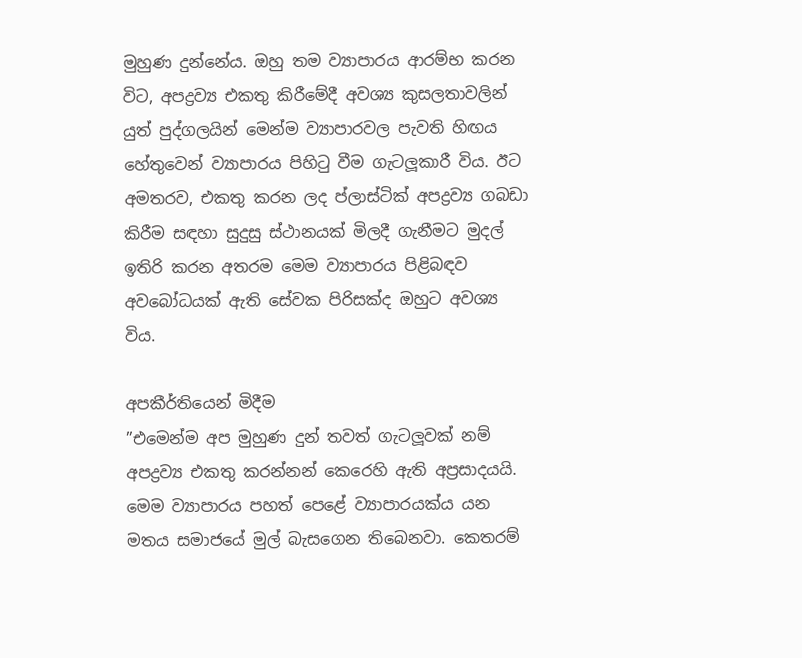මුහුණ දුන්නේය. ඔහු තම ව්‍යාපාරය ආරම්භ කරන විට, අපද්‍රව්‍ය එකතු කිරීමේදී අවශ්‍ය කුසලතාවලින් යුත් පුද්ගලයින් මෙන්ම ව්‍යාපාරවල පැවති හිඟය හේතුවෙන් ව්‍යාපාරය පිහිටු වීම ගැටලූකාරී විය. ඊට අමතරව, එකතු කරන ලද ප්ලාස්ටික් අපද්‍රව්‍ය ගබඩා කිරීම සඳහා සුදුසු ස්ථානයක් මිලදී ගැනීමට මුදල් ඉතිරි කරන අතරම මෙම ව්‍යාපාරය පිළිබඳව අවබෝධයක් ඇති සේවක පිරිසක්ද ඔහුට අවශ්‍ය විය.

අපකීර්තියෙන් මිදීම
”එමෙන්ම අප මුහුණ දුන් තවත් ගැටලූවක් නම් අපද්‍රව්‍ය එකතු කරන්නන් කෙරෙහි ඇති අප්‍රසාදයයි. මෙම ව්‍යාපාරය පහත් පෙළේ ව්‍යාපාරයක්ය යන මතය සමාජයේ මුල් බැසගෙන තිබෙනවා. කෙතරම්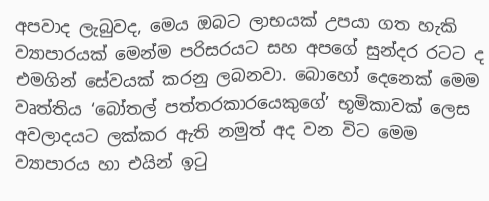අපවාද ලැබුවද, මෙය ඔබට ලාභයක් උපයා ගත හැකි ව්‍යාපාරයක් මෙන්ම පරිසරයට සහ අපගේ සුන්දර රටට ද එමගින් සේවයක් කරනු ලබනවා. බොහෝ දෙනෙක් මෙම වෘත්තිය ‘බෝතල් පත්තරකාරයෙකුගේ’ භූමිකාවක් ලෙස අවලාදයට ලක්කර ඇති නමුත් අද වන විට මෙම ව්‍යාපාරය හා එයින් ඉටු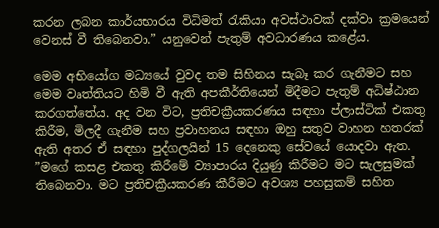කරන ලබන කාර්යභාරය විධිමත් රැකියා අවස්ථාවක් දක්වා ක්‍රමයෙන් වෙනස් වී තිබෙනවා.” යනුවෙන් පැතුම් අවධාරණය කළේය.

මෙම අභියෝග මධ්‍යයේ වුවද තම සිහිනය සැබෑ කර ගැනීමට සහ මෙම වෘත්තියට හිමි වී ඇති අපකීර්තියෙන් මිදීමට පැතුම් අධිෂ්ඨාන කරගත්තේය. අද වන විට, ප්‍රතිචක්‍රීයකරණය සඳහා ප්ලාස්ටික් එකතු කිරීම, මිලදී ගැනීම සහ ප්‍රවාහනය සඳහා ඔහු සතුව වාහන හතරක් ඇති අතර ඒ සඳහා පුද්ගලයින් 15 දෙනෙකු සේවයේ යොදවා ඇත. ”මගේ කසළ එකතු කිරීමේ ව්‍යාපාරය දියුණු කිරීමට මට සැලසුමක් තිබෙනවා. මට ප්‍රතිචක්‍රීයකරණ කීරීමට අවශ්‍ය පහසුකම් සහිත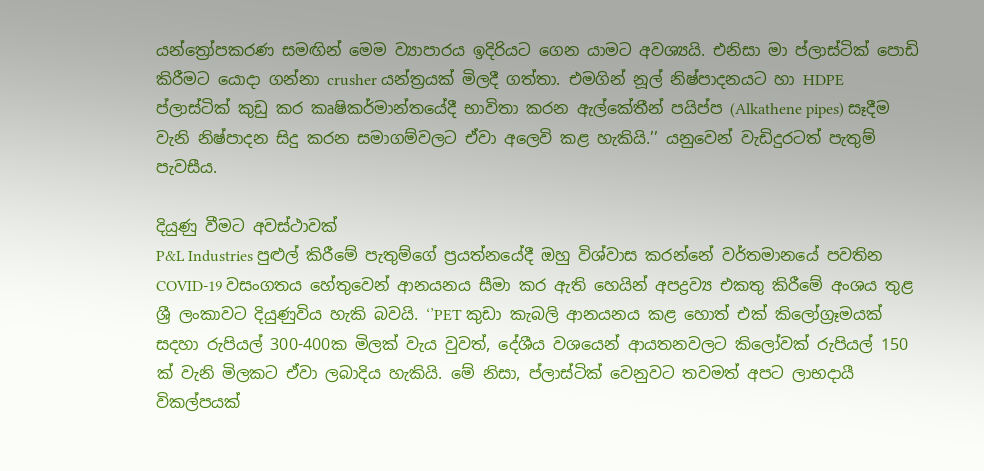යන්ත්‍රෝපකරණ සමඟින් මෙම ව්‍යාපාරය ඉදිරියට ගෙන යාමට අවශ්‍යයි. එනිසා මා ප්ලාස්ටික් පොඩි කිරීමට යොදා ගන්නා crusher යන්ත්‍රයක් මිලදී ගත්තා. එමගින් නූල් නිෂ්පාදනයට හා HDPE ප්ලාස්ටික් කුඩු කර කෘෂිකර්මාන්තයේදී භාවිතා කරන ඇල්කේතීන් පයිප්ප (Alkathene pipes) සෑදීම වැනි නිෂ්පාදන සිදු කරන සමාගම්වලට ඒවා අලෙවි කළ හැකියි.’’ යනුවෙන් වැඩිදුරටත් පැතුම් පැවසීය.

දියුණු වීමට අවස්ථාවක්
P&L Industries පුළුල් කිරීමේ පැතුම්ගේ ප්‍රයත්නයේදී ඔහු විශ්වාස කරන්නේ වර්තමානයේ පවතින COVID-19 වසංගතය හේතුවෙන් ආනයනය සීමා කර ඇති හෙයින් අපද්‍රව්‍ය එකතු කිරීමේ අංශය තුළ ශ්‍රී ලංකාවට දියුණුවිය හැකි බවයි. ‘’PET කුඩා කැබලි ආනයනය කළ හොත් එක් කිලෝග්‍රෑමයක් සදහා රුපියල් 300-400ක මිලක් වැය වුවත්, දේශීය වශයෙන් ආයතනවලට කිලෝවක් රුපියල් 150 ක් වැනි මිලකට ඒවා ලබාදිය හැකියි. මේ නිසා, ප්ලාස්ටික් වෙනුවට තවමත් අපට ලාභදායී විකල්පයක්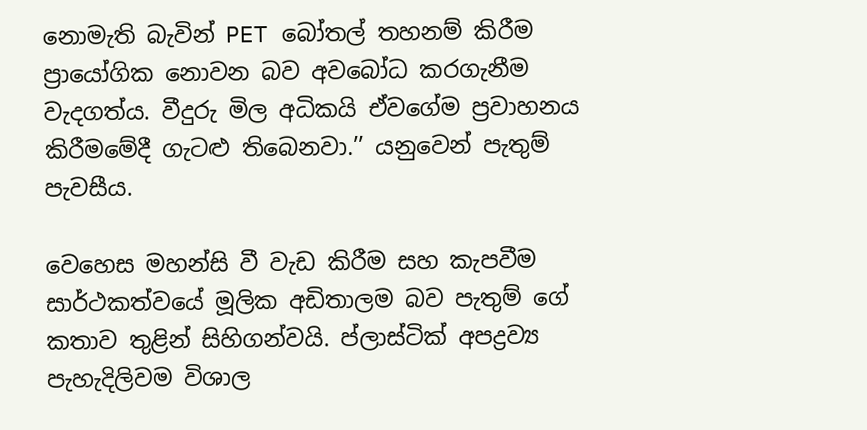නොමැති බැවින් PET බෝතල් තහනම් කිරීම ප්‍රායෝගික නොවන බව අවබෝධ කරගැනීම වැදගත්ය. වීදුරු මිල අධිකයි ඒවගේම ප්‍රවාහනය කිරීමමේදී ගැටළු තිබෙනවා.’’ යනුවෙන් පැතුම් පැවසීය.

වෙහෙස මහන්සි වී වැඩ කිරීම සහ කැපවීම සාර්ථකත්වයේ මූලික අඩිතාලම බව පැතුම් ගේ කතාව තුළින් සිහිගන්වයි. ප්ලාස්ටික් අපද්‍රව්‍ය පැහැදිලිවම විශාල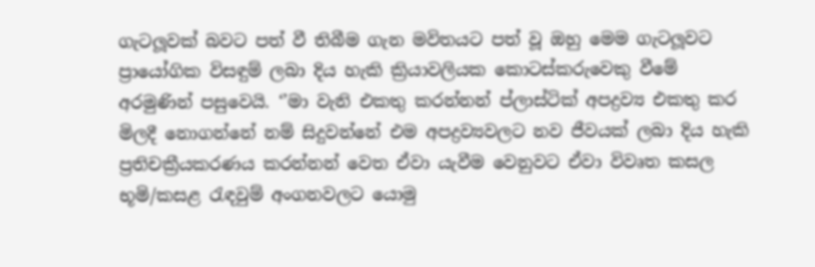ගැටලූවක් බවට පත් වී තිබීම ගැන මවිතයට පත් වූ ඔහු මෙම ගැටලූවට ප්‍රායෝගික විසඳුම් ලබා දිය හැකි ක්‍රියාවලියක කොටස්කරුවෙකු වීමේ අරමුණින් පසුවෙයි. ‘’මා වැනි එකතු කරන්නන් ප්ලාස්ටික් අපද්‍රව්‍ය එකතු කර මිලදී නොගන්නේ නම් සිදුවන්නේ එම අපද්‍රව්‍යවලට නව ජීවයක් ලබා දිය හැකි ප්‍රතිචක්‍රීයකරණය කරන්නන් වෙත ඒවා යැවීම වෙනුවට ඒවා විවෘත කසල භූමි/කසළ රැඳවුම් අංගනවලට යොමු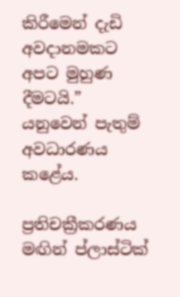කිරීමෙන් දැඩි අවදානමකට අපට මුහුණ දීමටයි.” යනුවෙන් පැතුම් අවධාරණය කළේය.

ප්‍රතිචක්‍රීකරණය මඟින් ප්ලාස්ටික්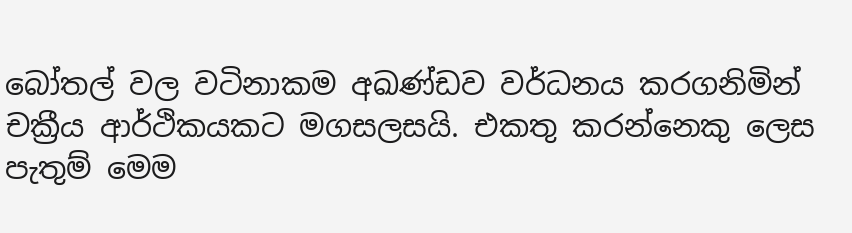බෝතල් වල වටිනාකම අඛණ්ඩව වර්ධනය කරගනිමින් චක්‍රීය ආර්ථිකයකට මගසලසයි. එකතු කරන්නෙකු ලෙස පැතුම් මෙම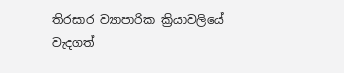තිරසාර ව්‍යාපාරික ක්‍රියාවලියේ වැදගත්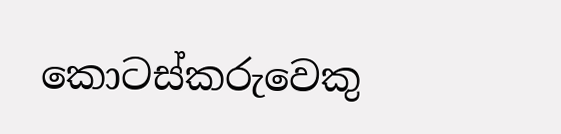කොටස්කරුවෙකු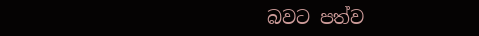බවට පත්ව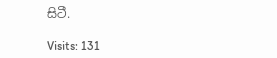සිටී.

Visits: 131